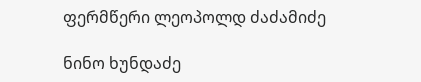ფერმწერი ლეოპოლდ ძაძამიძე

ნინო ხუნდაძე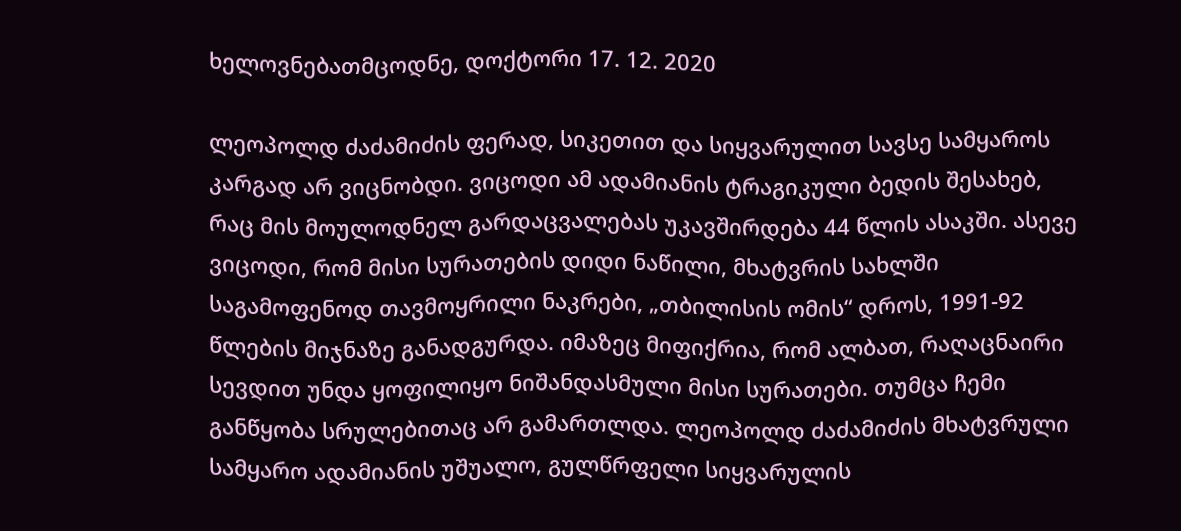ხელოვნებათმცოდნე, დოქტორი 17. 12. 2020

ლეოპოლდ ძაძამიძის ფერად, სიკეთით და სიყვარულით სავსე სამყაროს კარგად არ ვიცნობდი. ვიცოდი ამ ადამიანის ტრაგიკული ბედის შესახებ, რაც მის მოულოდნელ გარდაცვალებას უკავშირდება 44 წლის ასაკში. ასევე ვიცოდი, რომ მისი სურათების დიდი ნაწილი, მხატვრის სახლში საგამოფენოდ თავმოყრილი ნაკრები, „თბილისის ომის“ დროს, 1991-92 წლების მიჯნაზე განადგურდა. იმაზეც მიფიქრია, რომ ალბათ, რაღაცნაირი სევდით უნდა ყოფილიყო ნიშანდასმული მისი სურათები. თუმცა ჩემი განწყობა სრულებითაც არ გამართლდა. ლეოპოლდ ძაძამიძის მხატვრული სამყარო ადამიანის უშუალო, გულწრფელი სიყვარულის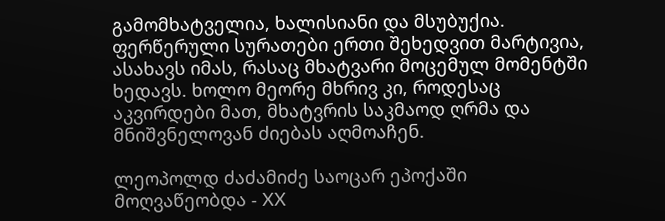გამომხატველია, ხალისიანი და მსუბუქია. ფერწერული სურათები ერთი შეხედვით მარტივია, ასახავს იმას, რასაც მხატვარი მოცემულ მომენტში ხედავს. ხოლო მეორე მხრივ კი, როდესაც აკვირდები მათ, მხატვრის საკმაოდ ღრმა და მნიშვნელოვან ძიებას აღმოაჩენ.

ლეოპოლდ ძაძამიძე საოცარ ეპოქაში მოღვაწეობდა - XX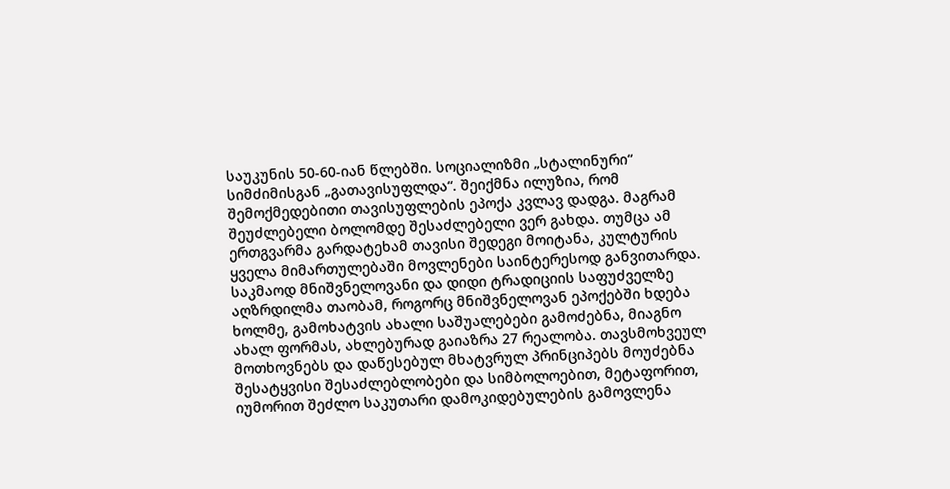საუკუნის 50-60-იან წლებში. სოციალიზმი „სტალინური“ სიმძიმისგან „გათავისუფლდა“. შეიქმნა ილუზია, რომ შემოქმედებითი თავისუფლების ეპოქა კვლავ დადგა. მაგრამ შეუძლებელი ბოლომდე შესაძლებელი ვერ გახდა. თუმცა ამ ერთგვარმა გარდატეხამ თავისი შედეგი მოიტანა, კულტურის ყველა მიმართულებაში მოვლენები საინტერესოდ განვითარდა. საკმაოდ მნიშვნელოვანი და დიდი ტრადიციის საფუძველზე აღზრდილმა თაობამ, როგორც მნიშვნელოვან ეპოქებში ხდება ხოლმე, გამოხატვის ახალი საშუალებები გამოძებნა, მიაგნო ახალ ფორმას, ახლებურად გაიაზრა 27 რეალობა. თავსმოხვეულ მოთხოვნებს და დაწესებულ მხატვრულ პრინციპებს მოუძებნა შესატყვისი შესაძლებლობები და სიმბოლოებით, მეტაფორით, იუმორით შეძლო საკუთარი დამოკიდებულების გამოვლენა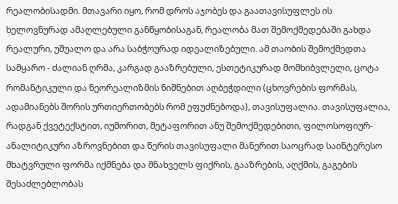რეალობისადმი. მთავარი იყო, რომ დროს აჯობეს და გაათავისუფლეს ის ხელოვნურად ამაღლებული განწყობისაგან, რეალობა მათ შემოქმედებაში გახდა რეალური, უშუალო და არა საბჭოურად იდეალიზებული. ამ თაობის შემოქმედთა სამყარო - ძალიან ღრმა, კარგად გააზრებული, ესთეტიკურად მომხიბვლელი, ცოტა რომანტიკული და ნეორეალიზმის ნიშნებით აღბეჭდილი (ცხოვრების ფორმას, ადამიანებს შორის ურთიერთობებს რომ ეფუძნებოდა), თავისუფალია. თავისუფალია, რადგან ქვეტექსტით, იუმორით, მეტაფორით ანუ შემოქმედებითი, ფილოსოფიურ-ანალიტიკური აზროვნებით და წერის თავისუფალი მანერით საოცრად საინტერესო მხატვრული ფორმა იქმნება და მნახველს ფიქრის, გააზრების, აღქმის, გაგების შესაძლებლობას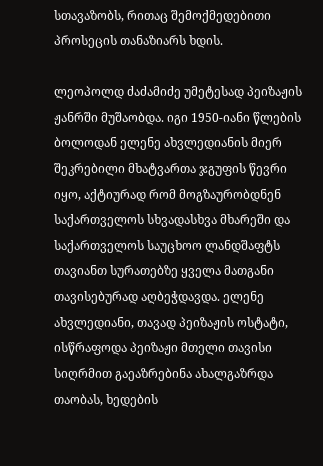სთავაზობს, რითაც შემოქმედებითი პროსეცის თანაზიარს ხდის.

ლეოპოლდ ძაძამიძე უმეტესად პეიზაჟის ჟანრში მუშაობდა. იგი 1950-იანი წლების ბოლოდან ელენე ახვლედიანის მიერ შეკრებილი მხატვართა ჯგუფის წევრი იყო, აქტიურად რომ მოგზაურობდნენ საქართველოს სხვადასხვა მხარეში და საქართველოს საუცხოო ლანდშაფტს თავიანთ სურათებზე ყველა მათგანი თავისებურად აღბეჭდავდა. ელენე ახვლედიანი, თავად პეიზაჟის ოსტატი, ისწრაფოდა პეიზაჟი მთელი თავისი სიღრმით გაეაზრებინა ახალგაზრდა თაობას, ხედების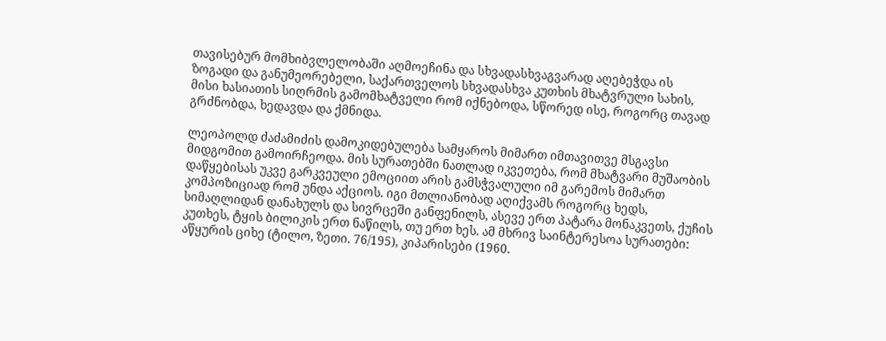თავისებურ მომხიბვლელობაში აღმოეჩინა და სხვადასხვაგვარად აღებეჭდა ის ზოგადი და განუმეორებელი, საქართველოს სხვადასხვა კუთხის მხატვრული სახის, მისი ხასიათის სიღრმის გამომხატველი რომ იქნებოდა, სწორედ ისე, როგორც თავად გრძნობდა, ხედავდა და ქმნიდა.

ლეოპოლდ ძაძამიძის დამოკიდებულება სამყაროს მიმართ იმთავითვე მსგავსი მიდგომით გამოირჩეოდა. მის სურათებში ნათლად იკვეთება, რომ მხატვარი მუშაობის დაწყებისას უკვე გარკვეული ემოციით არის გამსჭვალული იმ გარემოს მიმართ კომპოზიციად რომ უნდა აქციოს. იგი მთლიანობად აღიქვამს როგორც ხედს, სიმაღლიდან დანახულს და სივრცეში განფენილს, ასევე ერთ პატარა მონაკვეთს, ქუჩის კუთხეს, ტყის ბილიკის ერთ ნაწილს, თუ ერთ ხეს. ამ მხრივ საინტერესოა სურათები: აწყურის ციხე (ტილო, ზეთი. 76/195), კიპარისები (1960.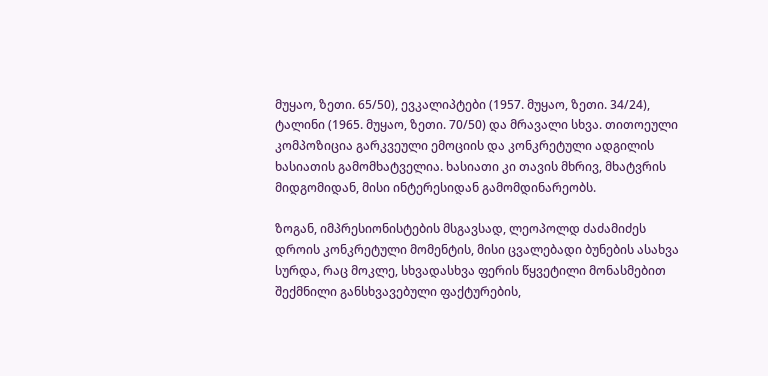მუყაო, ზეთი. 65/50), ევკალიპტები (1957. მუყაო, ზეთი. 34/24), ტალინი (1965. მუყაო, ზეთი. 70/50) და მრავალი სხვა. თითოეული კომპოზიცია გარკვეული ემოციის და კონკრეტული ადგილის ხასიათის გამომხატველია. ხასიათი კი თავის მხრივ, მხატვრის მიდგომიდან, მისი ინტერესიდან გამომდინარეობს.

ზოგან, იმპრესიონისტების მსგავსად, ლეოპოლდ ძაძამიძეს დროის კონკრეტული მომენტის, მისი ცვალებადი ბუნების ასახვა სურდა, რაც მოკლე, სხვადასხვა ფერის წყვეტილი მონასმებით შექმნილი განსხვავებული ფაქტურების,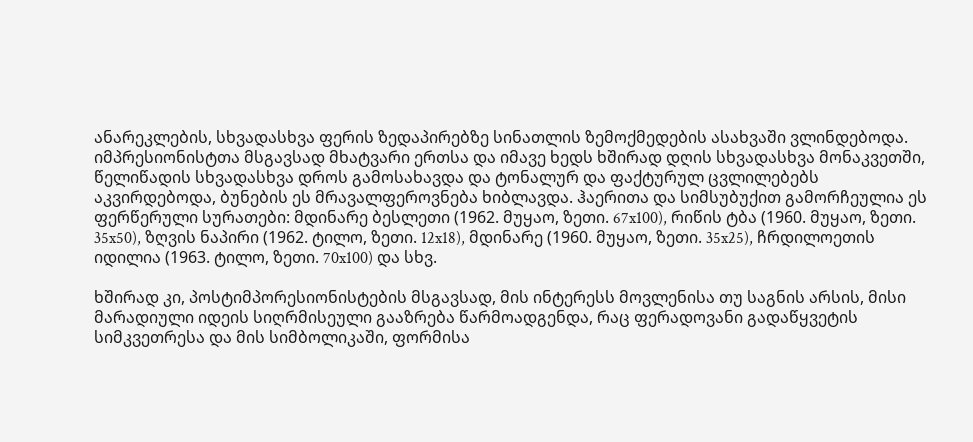ანარეკლების, სხვადასხვა ფერის ზედაპირებზე სინათლის ზემოქმედების ასახვაში ვლინდებოდა. იმპრესიონისტთა მსგავსად მხატვარი ერთსა და იმავე ხედს ხშირად დღის სხვადასხვა მონაკვეთში, წელიწადის სხვადასხვა დროს გამოსახავდა და ტონალურ და ფაქტურულ ცვლილებებს აკვირდებოდა, ბუნების ეს მრავალფეროვნება ხიბლავდა. ჰაერითა და სიმსუბუქით გამორჩეულია ეს ფერწერული სურათები: მდინარე ბესლეთი (1962. მუყაო, ზეთი. 67x100), რიწის ტბა (1960. მუყაო, ზეთი. 35x50), ზღვის ნაპირი (1962. ტილო, ზეთი. 12x18), მდინარე (1960. მუყაო, ზეთი. 35x25), ჩრდილოეთის იდილია (1963. ტილო, ზეთი. 70x100) და სხვ.

ხშირად კი, პოსტიმპორესიონისტების მსგავსად, მის ინტერესს მოვლენისა თუ საგნის არსის, მისი მარადიული იდეის სიღრმისეული გააზრება წარმოადგენდა, რაც ფერადოვანი გადაწყვეტის სიმკვეთრესა და მის სიმბოლიკაში, ფორმისა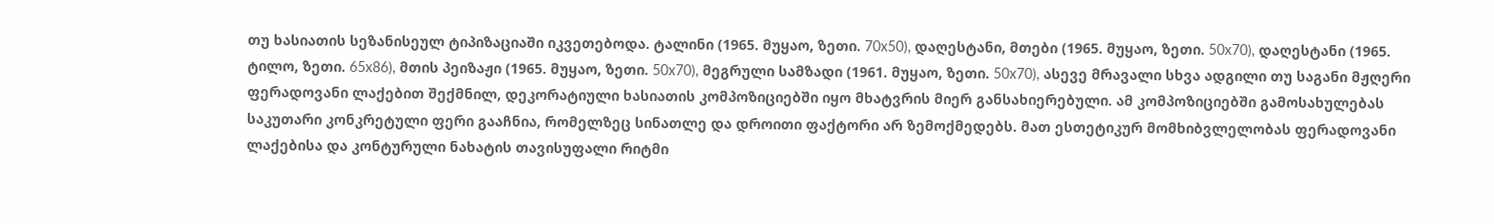თუ ხასიათის სეზანისეულ ტიპიზაციაში იკვეთებოდა. ტალინი (1965. მუყაო, ზეთი. 70x50), დაღესტანი, მთები (1965. მუყაო, ზეთი. 50x70), დაღესტანი (1965. ტილო, ზეთი. 65x86), მთის პეიზაჟი (1965. მუყაო, ზეთი. 50x70), მეგრული სამზადი (1961. მუყაო, ზეთი. 50x70), ასევე მრავალი სხვა ადგილი თუ საგანი მჟღერი ფერადოვანი ლაქებით შექმნილ, დეკორატიული ხასიათის კომპოზიციებში იყო მხატვრის მიერ განსახიერებული. ამ კომპოზიციებში გამოსახულებას საკუთარი კონკრეტული ფერი გააჩნია, რომელზეც სინათლე და დროითი ფაქტორი არ ზემოქმედებს. მათ ესთეტიკურ მომხიბვლელობას ფერადოვანი ლაქებისა და კონტურული ნახატის თავისუფალი რიტმი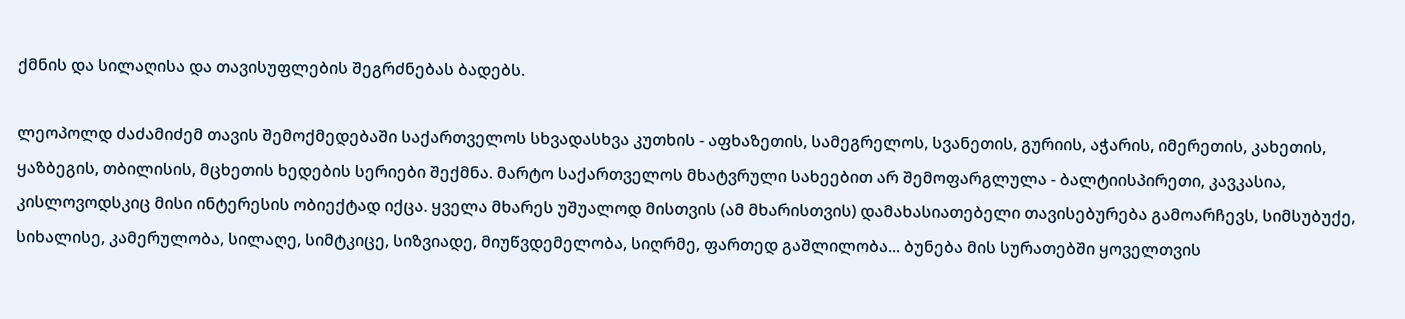ქმნის და სილაღისა და თავისუფლების შეგრძნებას ბადებს.

ლეოპოლდ ძაძამიძემ თავის შემოქმედებაში საქართველოს სხვადასხვა კუთხის - აფხაზეთის, სამეგრელოს, სვანეთის, გურიის, აჭარის, იმერეთის, კახეთის, ყაზბეგის, თბილისის, მცხეთის ხედების სერიები შექმნა. მარტო საქართველოს მხატვრული სახეებით არ შემოფარგლულა - ბალტიისპირეთი, კავკასია, კისლოვოდსკიც მისი ინტერესის ობიექტად იქცა. ყველა მხარეს უშუალოდ მისთვის (ამ მხარისთვის) დამახასიათებელი თავისებურება გამოარჩევს, სიმსუბუქე, სიხალისე, კამერულობა, სილაღე, სიმტკიცე, სიზვიადე, მიუწვდემელობა, სიღრმე, ფართედ გაშლილობა... ბუნება მის სურათებში ყოველთვის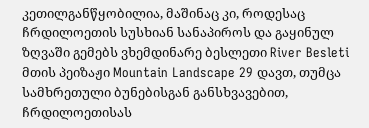კეთილგანწყობილია, მაშინაც კი, როდესაც ჩრდილოეთის სუსხიან სანაპიროს და გაყინულ ზღვაში გემებს ვხემდინარე ბესლეთი River Besleti მთის პეიზაჟი Mountain Landscape 29 დავთ, თუმცა სამხრეთული ბუნებისგან განსხვავებით, ჩრდილოეთისას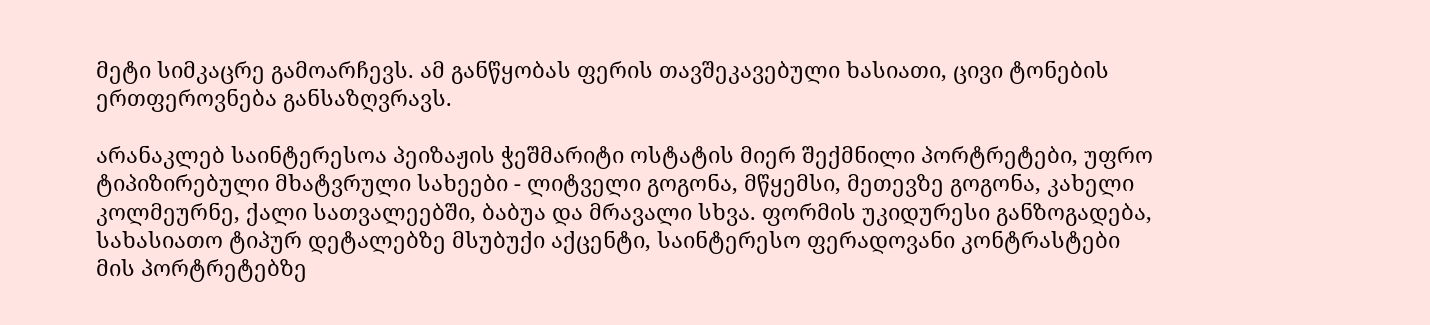მეტი სიმკაცრე გამოარჩევს. ამ განწყობას ფერის თავშეკავებული ხასიათი, ცივი ტონების ერთფეროვნება განსაზღვრავს.

არანაკლებ საინტერესოა პეიზაჟის ჭეშმარიტი ოსტატის მიერ შექმნილი პორტრეტები, უფრო ტიპიზირებული მხატვრული სახეები - ლიტველი გოგონა, მწყემსი, მეთევზე გოგონა, კახელი კოლმეურნე, ქალი სათვალეებში, ბაბუა და მრავალი სხვა. ფორმის უკიდურესი განზოგადება, სახასიათო ტიპურ დეტალებზე მსუბუქი აქცენტი, საინტერესო ფერადოვანი კონტრასტები მის პორტრეტებზე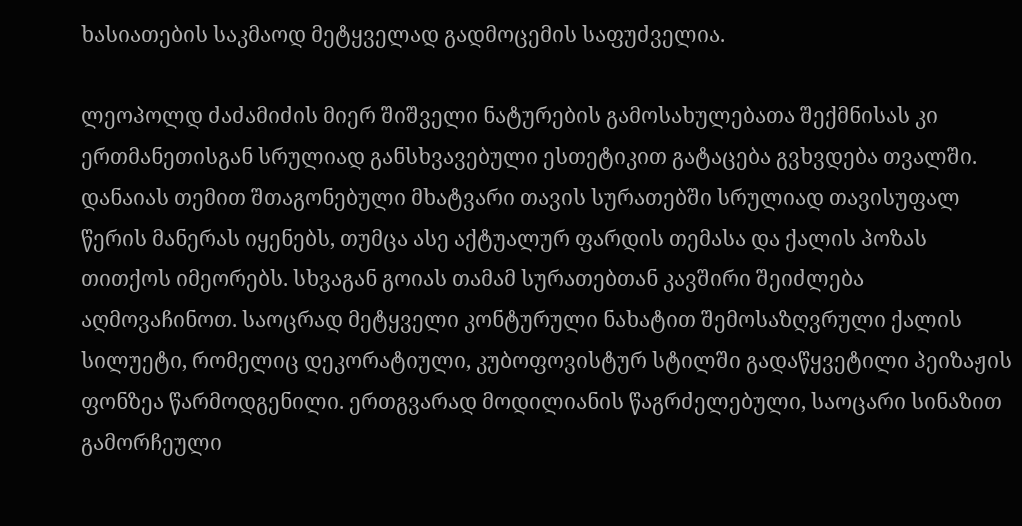ხასიათების საკმაოდ მეტყველად გადმოცემის საფუძველია.

ლეოპოლდ ძაძამიძის მიერ შიშველი ნატურების გამოსახულებათა შექმნისას კი ერთმანეთისგან სრულიად განსხვავებული ესთეტიკით გატაცება გვხვდება თვალში. დანაიას თემით შთაგონებული მხატვარი თავის სურათებში სრულიად თავისუფალ წერის მანერას იყენებს, თუმცა ასე აქტუალურ ფარდის თემასა და ქალის პოზას თითქოს იმეორებს. სხვაგან გოიას თამამ სურათებთან კავშირი შეიძლება აღმოვაჩინოთ. საოცრად მეტყველი კონტურული ნახატით შემოსაზღვრული ქალის სილუეტი, რომელიც დეკორატიული, კუბოფოვისტურ სტილში გადაწყვეტილი პეიზაჟის ფონზეა წარმოდგენილი. ერთგვარად მოდილიანის წაგრძელებული, საოცარი სინაზით გამორჩეული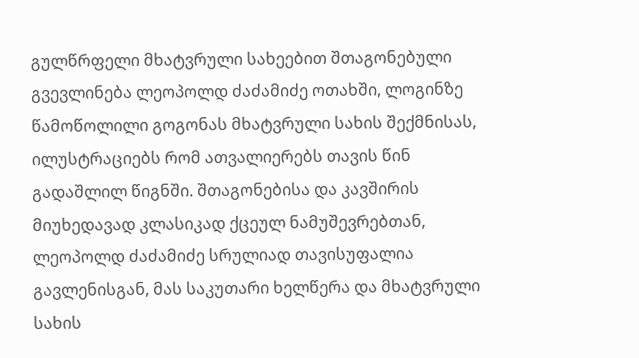გულწრფელი მხატვრული სახეებით შთაგონებული გვევლინება ლეოპოლდ ძაძამიძე ოთახში, ლოგინზე წამოწოლილი გოგონას მხატვრული სახის შექმნისას, ილუსტრაციებს რომ ათვალიერებს თავის წინ გადაშლილ წიგნში. შთაგონებისა და კავშირის მიუხედავად კლასიკად ქცეულ ნამუშევრებთან, ლეოპოლდ ძაძამიძე სრულიად თავისუფალია გავლენისგან, მას საკუთარი ხელწერა და მხატვრული სახის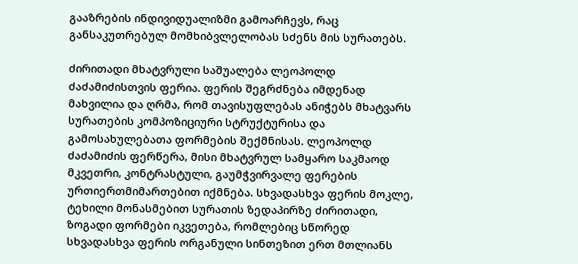გააზრების ინდივიდუალიზმი გამოარჩევს, რაც განსაკუთრებულ მომხიბვლელობას სძენს მის სურათებს.

ძირითადი მხატვრული საშუალება ლეოპოლდ ძაძამიძისთვის ფერია. ფერის შეგრძნება იმდენად მახვილია და ღრმა, რომ თავისუფლებას ანიჭებს მხატვარს სურათების კომპოზიციური სტრუქტურისა და გამოსახულებათა ფორმების შექმნისას. ლეოპოლდ ძაძამიძის ფერწერა, მისი მხატვრულ სამყარო საკმაოდ მკვეთრი, კონტრასტული, გაუმჭვირვალე ფერების ურთიერთმიმართებით იქმნება. სხვადასხვა ფერის მოკლე, ტეხილი მონასმებით სურათის ზედაპირზე ძირითადი, ზოგადი ფორმები იკვეთება, რომლებიც სწორედ სხვადასხვა ფერის ორგანული სინთეზით ერთ მთლიანს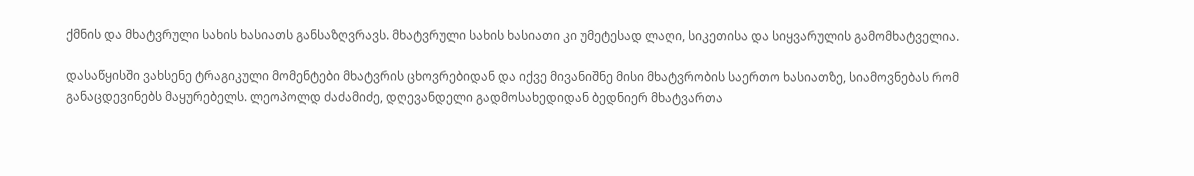ქმნის და მხატვრული სახის ხასიათს განსაზღვრავს. მხატვრული სახის ხასიათი კი უმეტესად ლაღი, სიკეთისა და სიყვარულის გამომხატველია.

დასაწყისში ვახსენე ტრაგიკული მომენტები მხატვრის ცხოვრებიდან და იქვე მივანიშნე მისი მხატვრობის საერთო ხასიათზე, სიამოვნებას რომ განაცდევინებს მაყურებელს. ლეოპოლდ ძაძამიძე, დღევანდელი გადმოსახედიდან ბედნიერ მხატვართა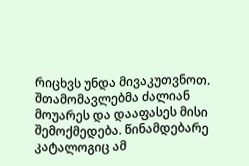რიცხვს უნდა მივაკუთვნოთ. შთამომავლებმა ძალიან მოუარეს და დააფასეს მისი შემოქმედება. წინამდებარე კატალოგიც ამ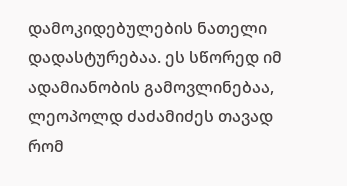დამოკიდებულების ნათელი დადასტურებაა. ეს სწორედ იმ ადამიანობის გამოვლინებაა, ლეოპოლდ ძაძამიძეს თავად რომ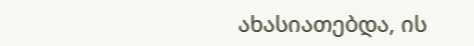ახასიათებდა, ის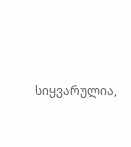სიყვარულია,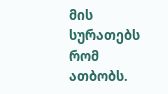მის სურათებს რომ ათბობს.